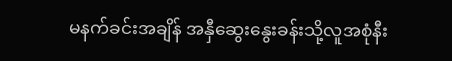မနက်ခင်းအချိန် အနှီဆွေးနွေးခန်းသို့လူအစုံနီး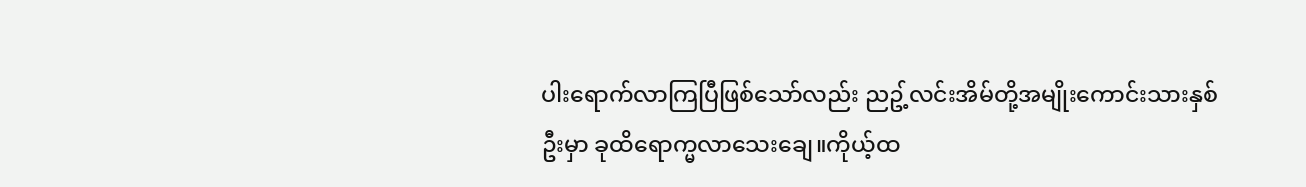ပါးရောက်လာကြပြီဖြစ်သော်လည်း ညဥ့်လင်းအိမ်တို့အမျိုးကောင်းသားနှစ်ဦးမှာ ခုထိရောက္မလာသေးချေ။ကိုယ့်ထ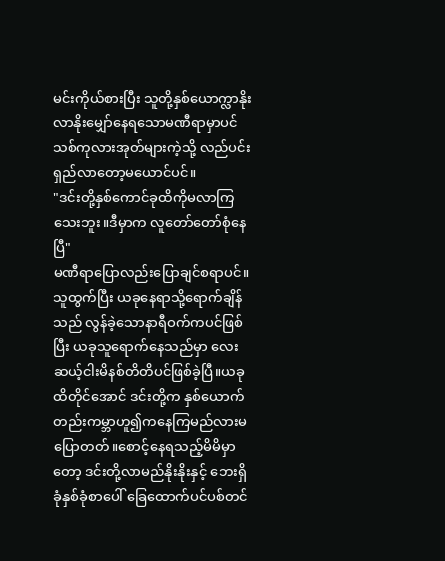မင်းကိုယ်စားပြီး သူတို့နှစ်ယောက္လာနိုးလာနိုးမျှော်နေရသောမဏီရာမှာပင် သစ်ကုလားအုတ်များကဲ့သို့ လည်ပင်းရှည်လာတော့မယောင်ပင်။
"ဒင်းတို့နှစ်ကောင်ခုထိကိုမလာကြသေးဘူး။ဒီမှာက လူတော်တော်စုံနေပြီ"
မဏီရာပြောလည်းပြောချင်စရာပင်။သူထွက်ပြီး ယခုနေရာသို့ရောက်ချိန်သည် လွန်ခဲ့သောနာရီဝက်ကပင်ဖြစ်ပြီး ယခုသူရောက်နေသည်မှာ လေးဆယ့်ငါးမိနစ်တိတိပင်ဖြစ်ခဲ့ပြီ။ယခုထိတိုင်အောင် ဒင်းတို့က နှစ်ယောက်တည်းကမ္ဘာဟူ၍ကနေကြမည်လားမပြောတတ်။စောင့်နေရသည့်မိမိမှာတော့ ဒင်းတို့လာမည်နိုးနိုးနှင့် ဘေးရှိခုံနှစ်ခုံစာပေါ် ခြေထောက်ပင်ပစ်တင်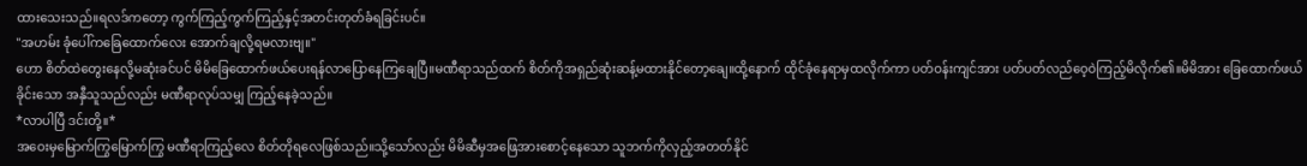ထားသေးသည်။ရလဒ်ကတော့ ကွက်ကြည့်ကွက်ကြည့်နှင့်အတင်းတုတ်ခံရခြင်းပင်။
"အဟမ်း ခုံပေါ်ကခြေထောက်လေး အောက်ချလို့ရမလားဗျ။"
ဟော စိတ်ထဲတွေးနေလို့မဆုံးခင်ပင် မိမိခြေထောက်ဖယ်ပေးရန်လာပြောနေကြချေပြီ။မဏီရာသည်ထက် စိတ်ကိုအရှည်ဆုံးဆန့်မထားနိုင်တော့ချေ။ထို့နောက် ထိုင်ခုံနေရာမှထလိုက်ကာ ပတ်ဝန်းကျင်အား ပတ်ပတ်လည်ဝေ့ဝဲကြည့်မိလိုက်၏။မိမိအား ခြေထောက်ဖယ်ခိုင်းသော အနှီသူသည်လည်း မဏီရာလုပ်သမျှ ကြည့်နေခဲ့သည်။
*လာပါပြီ ဒင်းတို့။*
အဝေးမှမြောက်ကြွမြောက်ကြွ မဏီရာကြည့်လေ စိတ်တိုရလေဖြစ်သည်။သို့သော်လည်း မိမိဆီမှအဖြေအားစောင့်နေသော သူဘက်ကိုလှည့်အတတ်နိုင်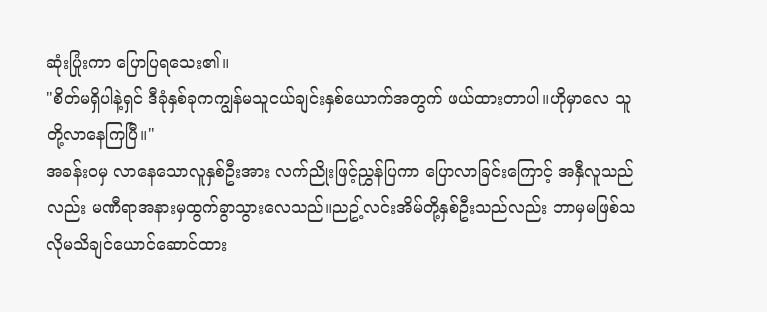ဆုံးပြုံးကာ ပြောပြရသေး၏။
"စိတ်မရှိပါနဲ့ရှင် ဒီခုံနှစ်ခုကကျွန်မသူငယ်ချင်းနှစ်ယောက်အတွက် ဖယ်ထားတာပါ။ဟိုမှာလေ သူတို့လာနေကြပြီ။"
အခန်းဝမှ လာနေသောလူနှစ်ဦးအား လက်ညိုးဖြင့်ညွှန်ပြကာ ပြောလာခြင်းကြောင့် အနှီလူသည်လည်း မဏီရာအနားမှထွက်ခွာသွားလေသည်။ညဥ့်လင်းအိမ်တို့နှစ်ဦးသည်လည်း ဘာမှမဖြစ်သလိုမသိချင်ယောင်ဆောင်ထား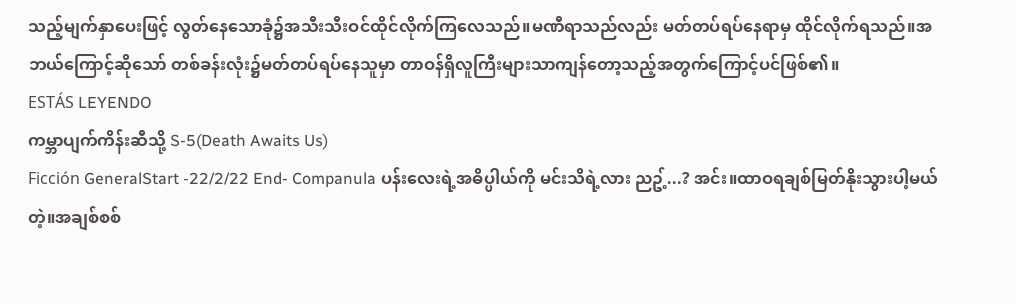သည့်မျက်နှာပေးဖြင့် လွတ်နေသောခုံ၌အသီးသီးဝင်ထိုင်လိုက်ကြလေသည်။မဏီရာသည်လည်း မတ်တပ်ရပ်နေရာမှ ထိုင်လိုက်ရသည်။အဘယ်ကြောင့်ဆိုသော် တစ်ခန်းလုံး၌မတ်တပ်ရပ်နေသူမှာ တာဝန်ရှိလူကြီးများသာကျန်တော့သည့်အတွက်ကြောင့်ပင်ဖြစ်၏။
ESTÁS LEYENDO
ကမ္ဘာပျက်ကိန်းဆီသို့ S-5(Death Awaits Us)
Ficción GeneralStart -22/2/22 End- Companula ပန်းလေးရဲ့အဓိပ္ပါယ်ကို မင်းသိရဲ့လား ညဥ့်...? အင်း။ထာဝရချစ်မြတ်နိုးသွားပါ့မယ်တဲ့။အချစ်စစ်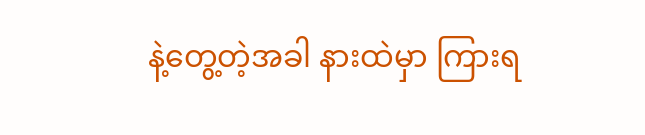နဲ့တွေ့တဲ့အခါ နားထဲမှာ ကြားရ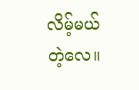လိမ့်မယ်တဲ့လေ။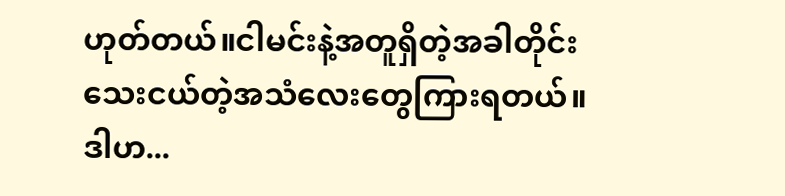ဟုတ်တယ်။ငါမင်းနဲ့အတူရှိတဲ့အခါတိုင်း သေးငယ်တဲ့အသံလေးတွေကြားရတယ်။ဒါဟ...